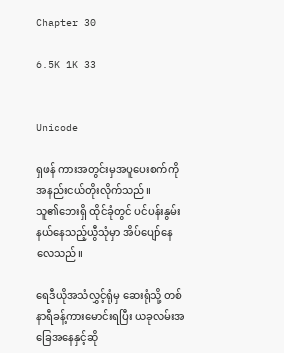Chapter 30

6.5K 1K 33


Unicode

ရှဖန် ကားအတွင်းမှအပူ‌ပေးစက်ကို အနည်းငယ်တိုးလိုက်သည်။သူ၏‌ဘေးရှိ ထိုင်ခုံတွင် ပင်ပန်းနွမ်းနယ်နေသည့်ယွီသုံမှာ အိပ်ပျော်နေလေသည်။

ရေဒီယိုအသံလွှင့်ရုံမှ ဆေးရုံသို့ တစ်နာရီခန့်ကားမောင်းရပြီး ယခုလမ်းအခြေအနေနှင့်ဆို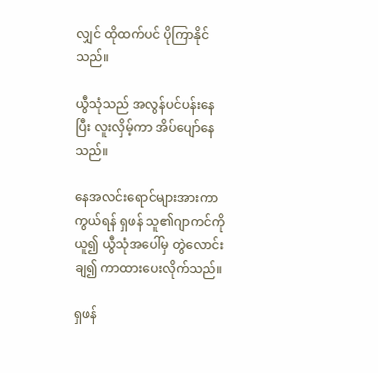လျှင် ထိုထက်ပင် ပိုကြာနိုင်သည်။

ယွီသုံသည် အလွန်ပင်ပန်းနေပြီး လူးလှိမ့်ကာ ‌အိပ်ပျော်နေသည်။

နေအလင်းရောင်များအားကာကွယ်ရန် ရှဖန် သူ၏ဂျာကင်ကိုယူ၍ ယွီသုံအပေါ်မှ တွဲလောင်းချ၍ ကာထားပေးလိုက်သည်။

ရှဖန်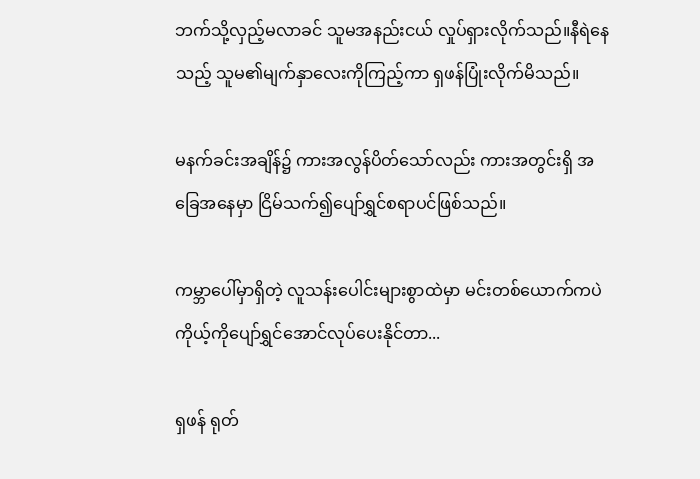ဘက်သို့လှည့်မလာခင် သူမအနည်းငယ် လှုပ်ရှားလိုက်သည်။နီရဲနေသည့် သူမ၏မျက်နှာလေးကိုကြည့်ကာ ရှဖန်ပြုံးလိုက်မိသည်။

မနက်ခင်းအချိန်၌ ကားအလွန်ပိတ်သော်လည်း ကားအတွင်းရှိ အခြေအနေမှာ ငြိမ်သက်၍‌ပျော်ရွှင်စရာပင်ဖြစ်သည်။

ကမ္ဘာပေါ်မှာရှိတဲ့ လူသန်းပေါင်းများစွာထဲမှာ မင်းတစ်ယောက်ကပဲ ကိုယ့်ကိုပျော်ရွှင်အောင်လုပ်ပေးနိုင်တာ...

ရှဖန် ရုတ်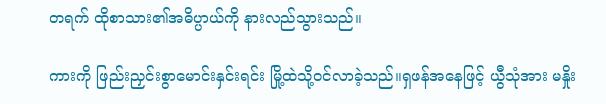တရက် ထိုစာသား၏အဓိပ္ပာယ်ကို နားလည်သွားသည်။

ကားကို ဖြည်းညှင်းစွာမောင်းနှင်းရင်း မြို့ထဲသို့ဝင်လာခဲ့သည်။ရှဖန်အနေဖြင့် ယွီသုံအား မနှိုး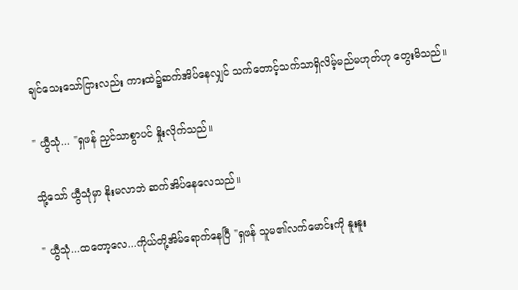ချင်သေးသော်ငြားလည်း ကားထဲ၌ဆက်အိပ်နေလျှင် သက်တောင့်သက်သာရှိလိမ့်မည်မဟုတ်ဟု တွေးမိသည်။

" ယွီသုံ... "ရှဖန် ညှင်သာစွာပင် နှိုးလိုက်သည်။

သို့သော် ယွီသုံမှာ နိုးမလာဘဲ ဆက်အိပ်နေလေသည်။

" ယွီသုံ...ထတော့လေ...ကိုယ်တို့အိမ်ရောက်နေပြီ "ရှဖန် သူမ၏လက်မောင်းကို နူးနူး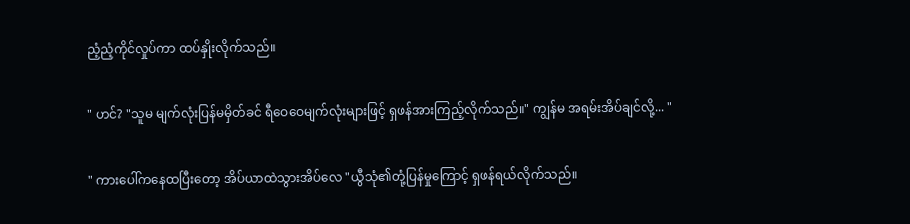ညံ့ညံ့ကိုင်လှုပ်ကာ ထပ်နှိုးလိုက်သည်။

" ဟင်? "သူမ မျက်လုံးပြန်မမှိတ်ခင် ရီဝေဝေမျက်လုံးများဖြင့် ရှဖန်အားကြည့်လိုက်သည်။" ကျွန်မ အရမ်းအိပ်ချင်လို့... "

" ကားပေါ်ကနေထပြီးတော့ အိပ်ယာထဲသွားအိပ်လေ "ယွီသုံ၏တုံ့ပြန်မှုကြောင့် ရှဖန်ရယ်လိုက်သည်။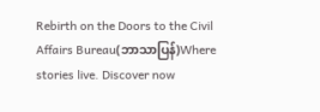Rebirth on the Doors to the Civil Affairs Bureau(ဘာသာပြန်)Where stories live. Discover now